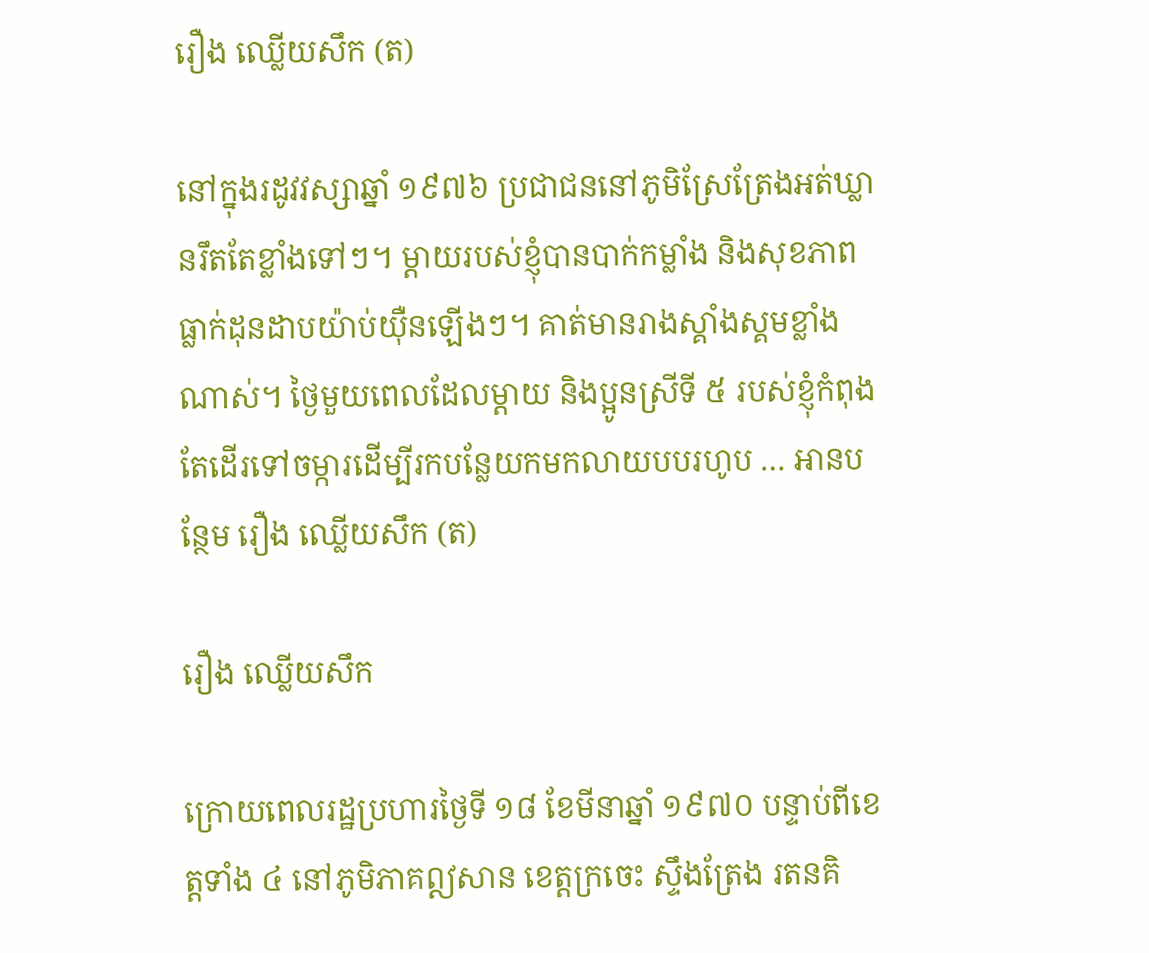រឿង ឈ្លើយសឹក (ត)

នៅក្នុងរដូវវស្សាឆ្នាំ ១៩៧៦ ប្រជាជននៅភូមិស្រែត្រែងអត់ឃ្លានរឹតតែខ្លាំងទៅៗ។ ម្ដាយរបស់ខ្ញុំបានបាក់កម្លាំង និងសុខភាពធ្លាក់ដុនដាបយ៉ាប់យ៉ឺនឡើងៗ។ គាត់មានរាងស្គាំងស្គមខ្លាំងណាស់។ ថ្ងៃមួយពេលដែលម្ដាយ និងប្អូនស្រីទី ៥ របស់ខ្ញុំកំពុងតែដើរទៅចម្ការដើម្បីរកបន្លែយកមកលាយបបរហូប … អានបន្ថែម រឿង ឈ្លើយសឹក (ត)

រឿង ឈ្លើយសឹក

ក្រោយពេលរដ្ឋប្រហារថ្ងៃទី ១៨ ខែមីនាឆ្នាំ ១៩៧០ បន្ទាប់ពីខេត្តទាំង ៤ នៅភូមិភាគឦសាន ខេត្តក្រចេះ ស្ទឹងត្រែង រតនគិ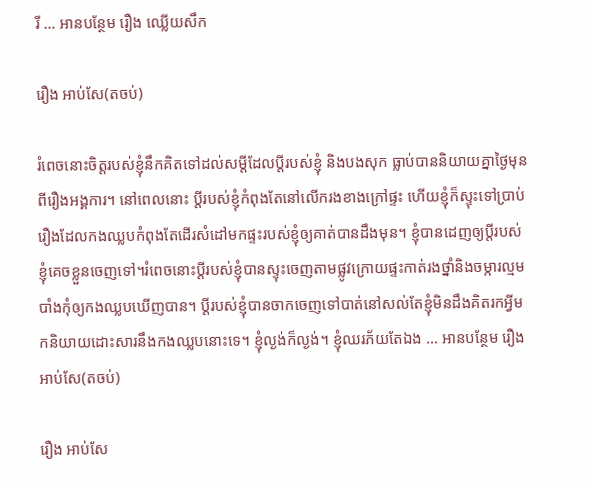រី … អានបន្ថែម រឿង ឈ្លើយសឹក

រឿង អាប់សែ(តចប់)

រំពេចនោះចិត្តរបស់ខ្ញុំនឹកគិតទៅដល់សម្ដីដែលប្ដីរបស់ខ្ញុំ និងបងសុក ធ្លាប់បាននិយាយគ្នាថ្ងៃមុនពីរឿងអង្គការ។ នៅពេលនោះ ប្ដីរបស់ខ្ញុំកំពុងតែនៅលើករងខាងក្រៅផ្ទះ ហើយខ្ញុំក៏ស្ទុះទៅប្រាប់រឿងដែលកងឈ្លបកំពុងតែដើរសំដៅមកផ្ទះរបស់ខ្ញុំឲ្យគាត់បានដឹងមុន។ ខ្ញុំបានដេញឲ្យប្ដីរបស់ខ្ញុំគេចខ្លួនចេញទៅ។រំពេចនោះប្ដីរបស់ខ្ញុំបានស្ទុះចេញតាមផ្លូវក្រោយផ្ទះកាត់រងថ្នាំនិងចម្ការល្មមបាំងកុំឲ្យកងឈ្លបឃើញបាន។ ប្ដីរបស់ខ្ញុំបានចាកចេញទៅបាត់នៅសល់តែខ្ញុំមិនដឹងគិតរកអ្វីមកនិយាយដោះសារនឹងកងឈ្លបនោះទេ។ ខ្ញុំល្ងង់ក៏ល្ងង់។ ខ្ញុំឈរភ័យតែឯង … អានបន្ថែម រឿង អាប់សែ(តចប់)

រឿង អាប់សែ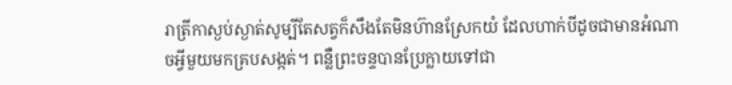រាត្រីកាស្ងប់ស្ងាត់សូម្បីតែសត្វក៏សឹងតែមិនហ៊ានស្រែកយំ ដែលហាក់បីដូចជាមានអំណាចអ្វីមួយមកគ្របសង្កត់។ ពន្លឺព្រះចន្ទបានប្រែក្លាយទៅជា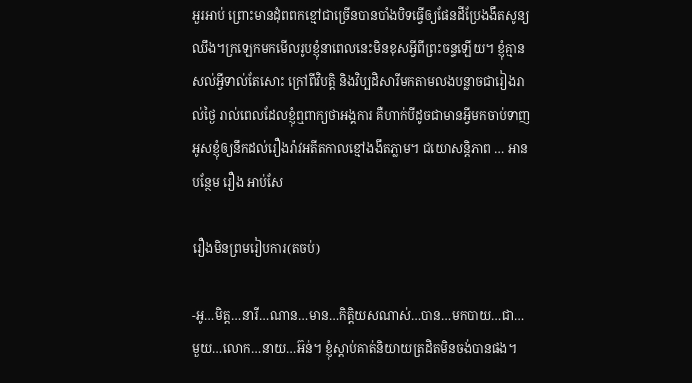អួរអាប់ ព្រោះមានដុំពពកខ្មៅជាច្រើនបានបាំងបិទធ្វើឲ្យផែនដីប្រែងងឹតសូន្យឈឹង។ក្រឡេកមកមើលរូបខ្ញុំនាពេលនេះមិនខុសអ្វីពីព្រះចន្ទឡើយ។ ខ្ញុំគ្មានសល់អ្វីទាល់តែសោះ ក្រៅពីវិបត្តិ និងវិប្បដិសារីមកតាមលងបន្លាចជារៀងរាល់ថ្ងៃ រាល់ពេលដែលខ្ញុំឮពាក្យថាអង្គការ គឺហាក់បីដូចជាមានអ្វីមកចាប់ទាញអូសខ្ញុំឲ្យនឹកដល់រឿងរ៉ាវអតីតកាលខ្មៅងងឹតភ្លាម។ ជយោសន្តិភាព … អានបន្ថែម រឿង អាប់សែ

រឿងមិនព្រមរៀបការ(តចប់)

-អូ…មិត្ត…នារី…ណាន…មាន…កិត្តិយសណាស់…បាន…មកបាយ…ជា…មួយ…លោក…នាយ…អ៊ន់។ ខ្ញុំស្ដាប់គាត់និយាយត្រដិតមិនចង់បានផង។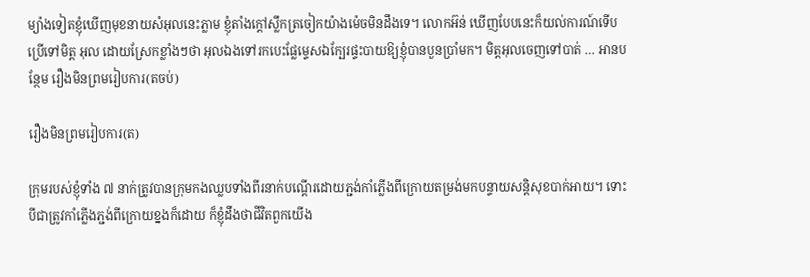ម្យ៉ាងទៀតខ្ញុំឃើញមុខនាយសំអុលនេះភ្លាម ខ្ញុំតាំងក្តៅស្លឹកត្រចៀកយ៉ាងម៉េចមិនដឹងទេ។ លោកអ៊ន់ ឃើញបែបនេះក៏យល់ការណ៍ទើបប្រើទៅមិត្ត អុល ដោយស្រែកខ្លាំងៗថា អុលឯងទៅរកបេះផ្លែម្ទេសឯក្បែរផ្ទះបាយឱ្យខ្ញុំបានបួនប្រាំមក។ មិត្តអុលចេញទៅបាត់ … អានបន្ថែម រឿងមិនព្រមរៀបការ(តចប់)

រឿងមិនព្រមរៀបការ(ត)

ក្រុមរបស់ខ្ញុំទាំង ៧ នាក់ត្រូវបានក្រុមកងឈ្លបទាំងពីរនាក់បណ្ដើរដោយភ្ជង់កាំភ្លើងពីក្រោយតម្រង់មកបន្ទាយសន្តិសុខបាក់អាយ។ ទោះបីជាត្រូវកាំភ្លើងភ្ជង់ពីក្រោយខ្នងក៏ដោយ ក៏ខ្ញុំដឹងថាជីវិតពួកយើង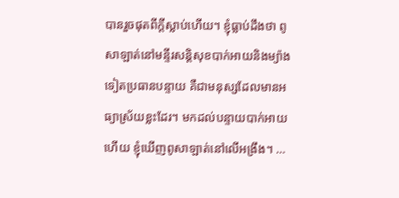បានរួចផុតពីក្តីស្លាប់ហើយ។ ខ្ញុំធ្លាប់ដឹងថា ពូសាឡាត់នៅមន្ទីរសន្តិសុខបាក់អាយនិងម្យ៉ាងទៀតប្រធានបន្ទាយ គឺជាមនុស្សដែលមានអធ្យាស្រ័យខ្លះដែរ។ មកដល់បន្ទាយបាក់អាយហើយ ខ្ញុំឃើញពូសាឡាត់នៅលើអង្រឹង។ …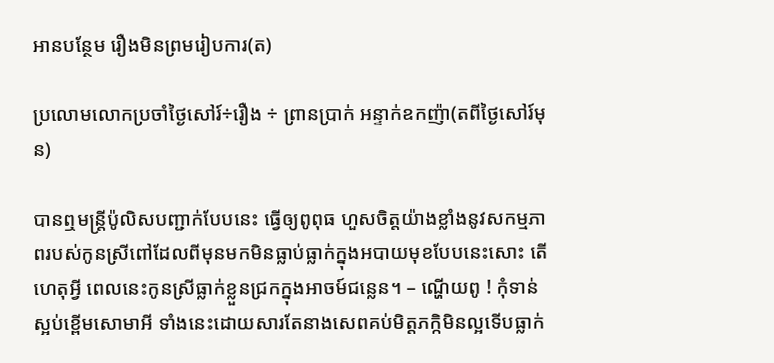អានបន្ថែម រឿងមិនព្រមរៀបការ(ត)

ប្រលោមលោកប្រចាំថ្ងៃសៅរ៍÷រឿង ÷ ព្រានប្រាក់ អន្ទាក់ឧកញ៉ា(តពីថ្ងៃសៅរ៍មុន)

បានឮមន្ត្រីប៉ូលិសបញ្ជាក់បែបនេះ ធ្វើឲ្យពូពុធ ហួសចិត្តយ៉ាងខ្លាំងនូវសកម្មភាពរបស់កូនស្រីពៅដែលពីមុនមកមិនធ្លាប់ធ្លាក់ក្នុងអបាយមុខបែបនេះសោះ តើហេតុអ្វី ពេលនេះកូនស្រីធ្លាក់ខ្លួនជ្រកក្នុងអាចម៍ជន្លេន។ – ណ្ហើយពូ ! កុំទាន់ស្អប់ខ្ពើមសោមាអី ទាំងនេះដោយសារតែនាងសេពគប់មិត្តភក្កិមិនល្អទើបធ្លាក់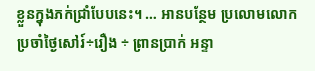ខ្លួនក្នុងភក់ជ្រាំបែបនេះ។ … អានបន្ថែម ប្រលោមលោកប្រចាំថ្ងៃសៅរ៍÷រឿង ÷ ព្រានប្រាក់ អន្ទា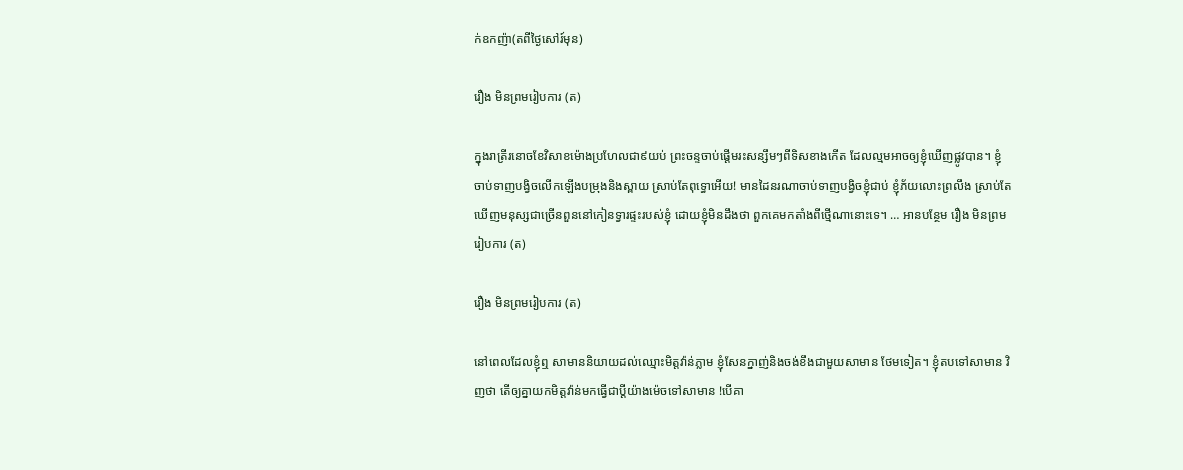ក់ឧកញ៉ា(តពីថ្ងៃសៅរ៍មុន)

រឿង មិនព្រមរៀបការ (ត)

ក្នុងរាត្រីរនោចខែវិសាខម៉ោងប្រហែលជា៩យប់ ព្រះចន្ទចាប់ផ្ដើមរះសន្សឹមៗពីទិសខាងកើត ដែលល្មមអាចឲ្យខ្ញុំឃើញផ្លូវបាន។ ខ្ញុំចាប់ទាញបង្វិចលើកឡើងបម្រុងនិងស្ពាយ ស្រាប់តែពុទ្ធោអើយ! មានដៃនរណាចាប់ទាញបង្វិចខ្ញុំជាប់ ខ្ញុំភ័យលោះព្រលឹង ស្រាប់តែឃើញមនុស្សជាច្រើនពួននៅកៀនទ្វារផ្ទះរបស់ខ្ញុំ ដោយខ្ញុំមិនដឹងថា ពួកគេមកតាំងពីថ្មើណានោះទេ។ … អានបន្ថែម រឿង មិនព្រមរៀបការ (ត)

រឿង មិនព្រមរៀបការ (ត)

នៅពេលដែលខ្ញុំឮ សាមាននិយាយដល់ឈ្មោះមិត្តវ៉ាន់ភ្លាម ខ្ញុំសែនក្នាញ់និងចង់ខឹងជាមួយសាមាន ថែមទៀត។ ខ្ញុំតបទៅសាមាន វិញថា តើឲ្យគ្នាយកមិត្តវ៉ាន់មកធ្វើជាប្ដីយ៉ាងម៉េចទៅសាមាន !បើគា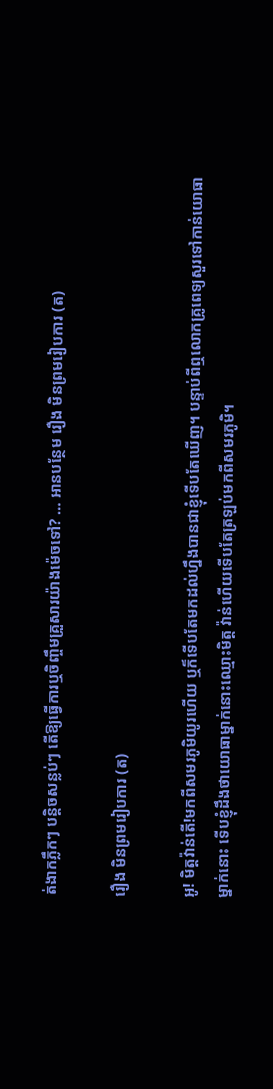ត់ងាកភ្លឹកៗ បន្តិចសន្លប់ៗ តើឱ្យធ្វើការឬចិញ្ចឹមគ្រួសារយ៉ាងម៉េចទៅ? … អានបន្ថែម រឿង មិនព្រមរៀបការ (ត)

រឿង មិនព្រមរៀបការ (ត)

អូ! មិត្តវ៉ាន់តើ!មកពីសមរភូមិយូរហើយ ឬក៏ទើបតែមកដល់ហ្នឹងបានជាខ្ញុំទើបតែឃើញ។ បន្ទាប់ពីឮលោកគ្រូពេទ្យសួរទៅកាន់យោធាម្នាក់នោះ ទើបខ្ញុំដឹងថាយោធាម្នាក់នោះឈ្មោះមិត្ត វ៉ាន់ហើយទើបតែត្រឡប់មកពីសមរភូមិ។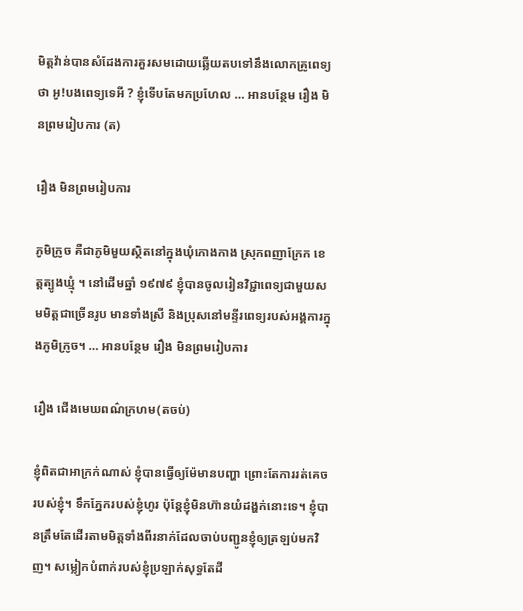មិត្តវ៉ាន់បានសំដែងការគួរសមដោយឆ្លើយតបទៅនឹងលោកគ្រូពេទ្យថា អូ!បងពេទ្យទេអី ? ខ្ញុំទើបតែមកប្រហែល … អានបន្ថែម រឿង មិនព្រមរៀបការ (ត)

រឿង មិនព្រមរៀបការ

ភូមិក្រូច គឺជាភូមិមួយស្ថិតនៅក្នុងឃុំកោងកាង ស្រុកពញាក្រែក ខេត្តត្បូងឃ្មុំ ។ នៅដើមឆ្នាំ ១៩៧៩ ខ្ញុំបានចូលរៀនវិជ្ជាពេទ្យជាមួយសមមិត្តជាច្រើនរូប មានទាំងស្រី និងប្រុសនៅមន្ទីរពេទ្យរបស់អង្គការក្នុងភូមិក្រូច។ … អានបន្ថែម រឿង មិនព្រមរៀបការ

រឿង ជើងមេឃពណ៌ក្រហម(តចប់)

ខ្ញុំពិតជាអាក្រក់ណាស់ ខ្ញុំបានធ្វើឲ្យម៉ែមានបញ្ហា ព្រោះតែការរត់គេចរបស់ខ្ញុំ។ ទឹកភ្នែករបស់ខ្ញុំហូរ ប៉ុន្តែខ្ញុំមិនហ៊ានយំដង្ហក់នោះទេ។ ខ្ញុំបានត្រឹមតែដើរតាមមិត្តទាំងពីរនាក់ដែលចាប់បញ្ជូនខ្ញុំឲ្យត្រឡប់មកវិញ។ សម្លៀកបំពាក់របស់ខ្ញុំប្រឡាក់សុទ្ធតែដី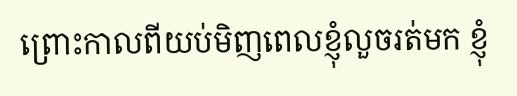ព្រោះកាលពីយប់មិញពេលខ្ញុំលួចរត់មក ខ្ញុំ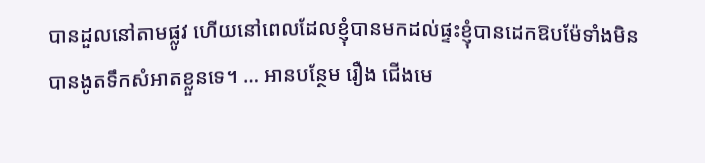បានដួលនៅតាមផ្លូវ ហើយនៅពេលដែលខ្ញុំបានមកដល់ផ្ទះខ្ញុំបានដេកឱបម៉ែទាំងមិនបានងូតទឹកសំអាតខ្លួនទេ។ … អានបន្ថែម រឿង ជើងមេ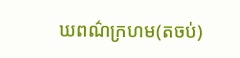ឃពណ៌ក្រហម(តចប់)